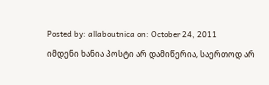Posted by: allaboutnica on: October 24, 2011
იმდენი ხანია პოსტი არ დამიწერია, საერთოდ არ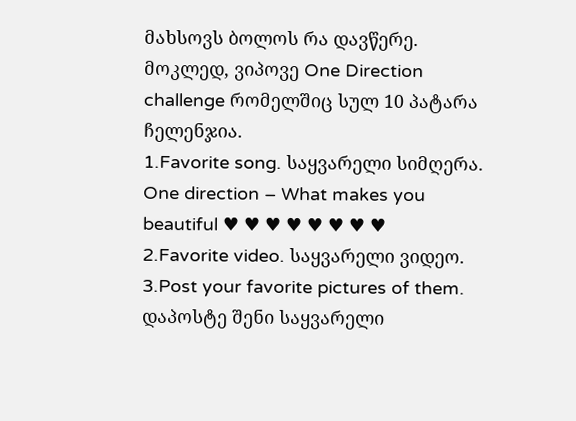მახსოვს ბოლოს რა დავწერე.
მოკლედ, ვიპოვე One Direction challenge რომელშიც სულ 10 პატარა ჩელენჯია.
1.Favorite song. საყვარელი სიმღერა.
One direction – What makes you beautiful ♥ ♥ ♥ ♥ ♥ ♥ ♥ ♥
2.Favorite video. საყვარელი ვიდეო.
3.Post your favorite pictures of them. დაპოსტე შენი საყვარელი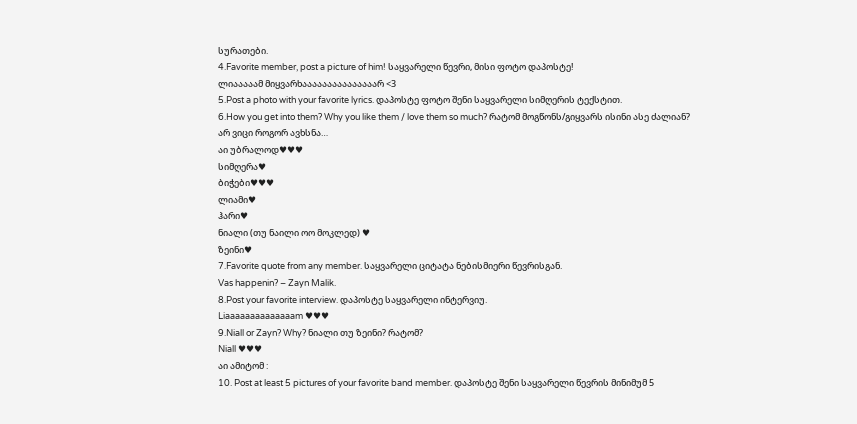სურათები.
4.Favorite member, post a picture of him! საყვარელი წევრი, მისი ფოტო დაპოსტე!
ლიააააამ მიყვარხააააააააააააააარ <3
5.Post a photo with your favorite lyrics. დაპოსტე ფოტო შენი საყვარელი სიმღერის ტექსტით.
6.How you get into them? Why you like them / love them so much? რატომ მოგწონს/გიყვარს ისინი ასე ძალიან?
არ ვიცი როგორ ავხსნა…
აი უბრალოდ♥♥♥
სიმღერა♥
ბიჭები♥♥♥
ლიამი♥
ჰარი♥
ნიალი (თუ ნაილი ოო მოკლედ) ♥
ზეინი♥
7.Favorite quote from any member. საყვარელი ციტატა ნებისმიერი წევრისგან.
Vas happenin? – Zayn Malik.
8.Post your favorite interview. დაპოსტე საყვარელი ინტერვიუ.
Liaaaaaaaaaaaaaam ♥♥♥
9.Niall or Zayn? Why? ნიალი თუ ზეინი? რატომ?
Niall ♥♥♥
აი ამიტომ :
10. Post at least 5 pictures of your favorite band member. დაპოსტე შენი საყვარელი წევრის მინიმუმ 5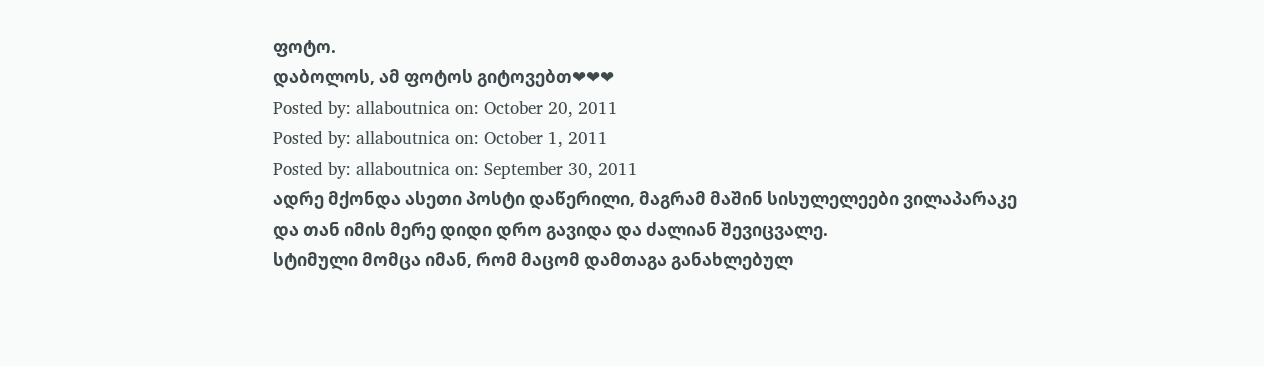ფოტო.
დაბოლოს, ამ ფოტოს გიტოვებთ❤❤❤
Posted by: allaboutnica on: October 20, 2011
Posted by: allaboutnica on: October 1, 2011
Posted by: allaboutnica on: September 30, 2011
ადრე მქონდა ასეთი პოსტი დაწერილი, მაგრამ მაშინ სისულელეები ვილაპარაკე და თან იმის მერე დიდი დრო გავიდა და ძალიან შევიცვალე.
სტიმული მომცა იმან, რომ მაცომ დამთაგა განახლებულ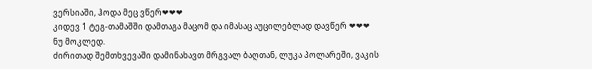ვერსიაში, ჰოდა მეც ვწერ❤❤❤
კიდევ 1 ტეგ-თამაშში დამთაგა მაცომ და იმასაც აუცილებლად დავწერ ❤❤❤
ნუ მოკლედ.
ძირითად შემთხვევაში დამინახავთ მრგვალ ბაღთან, ლუკა პოლარეში, ვაკის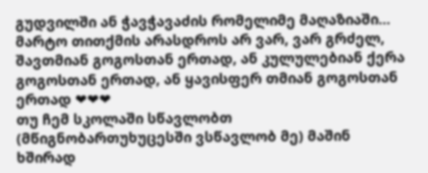გუდვილში ან ჭავჭავაძის რომელიმე მაღაზიაში…
მარტო თითქმის არასდროს არ ვარ, ვარ გრძელ, შავთმიან გოგოსთან ერთად, ან კულულებიან ქერა გოგოსთან ერთად, ან ყავისფერ თმიან გოგოსთან ერთად ❤❤❤
თუ ჩემ სკოლაში სწავლობთ (მწიგნობართუხუცესში ვსწავლობ მე) მაშინ ხშირად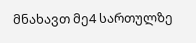მნახავთ მე4 სართულზე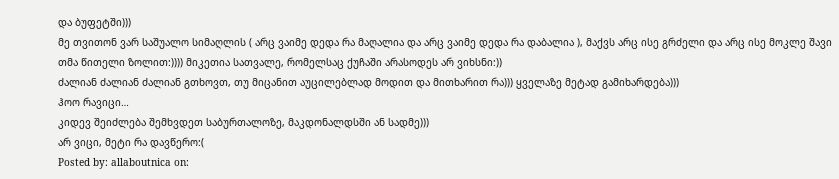და ბუფეტში)))
მე თვითონ ვარ საშუალო სიმაღლის ( არც ვაიმე დედა რა მაღალია და არც ვაიმე დედა რა დაბალია ), მაქვს არც ისე გრძელი და არც ისე მოკლე შავი თმა წითელი ზოლით:)))) მიკეთია სათვალე, რომელსაც ქუჩაში არასოდეს არ ვიხსნი:))
ძალიან ძალიან ძალიან გთხოვთ, თუ მიცანით აუცილებლად მოდით და მითხარით რა))) ყველაზე მეტად გამიხარდება)))
ჰოო რავიცი…
კიდევ შეიძლება შემხვდეთ საბურთალოზე, მაკდონალდსში ან სადმე)))
არ ვიცი, მეტი რა დავწერო:(
Posted by: allaboutnica on: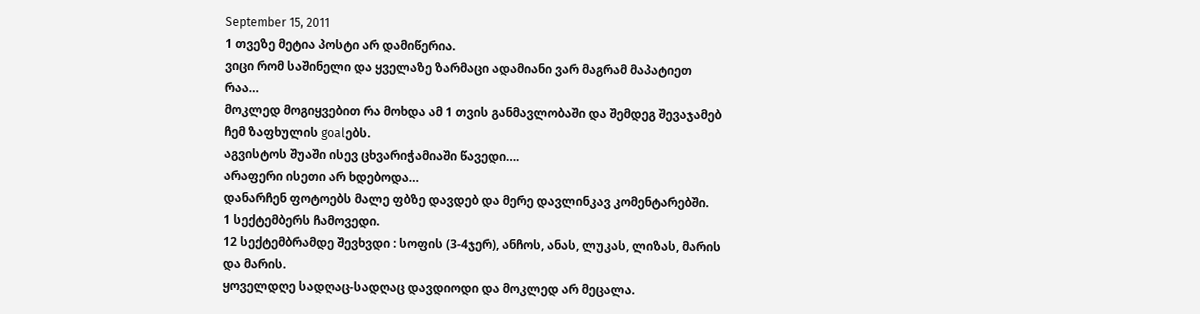September 15, 2011
1 თვეზე მეტია პოსტი არ დამიწერია.
ვიცი რომ საშინელი და ყველაზე ზარმაცი ადამიანი ვარ მაგრამ მაპატიეთ რაა…
მოკლედ მოგიყვებით რა მოხდა ამ 1 თვის განმავლობაში და შემდეგ შევაჯამებ ჩემ ზაფხულის goalებს.
აგვისტოს შუაში ისევ ცხვარიჭამიაში წავედი….
არაფერი ისეთი არ ხდებოდა…
დანარჩენ ფოტოებს მალე ფბზე დავდებ და მერე დავლინკავ კომენტარებში.
1 სექტემბერს ჩამოვედი.
12 სექტემბრამდე შევხვდი : სოფის (3-4ჯერ), ანჩოს, ანას, ლუკას, ლიზას, მარის და მარის.
ყოველდღე სადღაც-სადღაც დავდიოდი და მოკლედ არ მეცალა.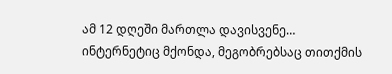ამ 12 დღეში მართლა დავისვენე…
ინტერნეტიც მქონდა, მეგობრებსაც თითქმის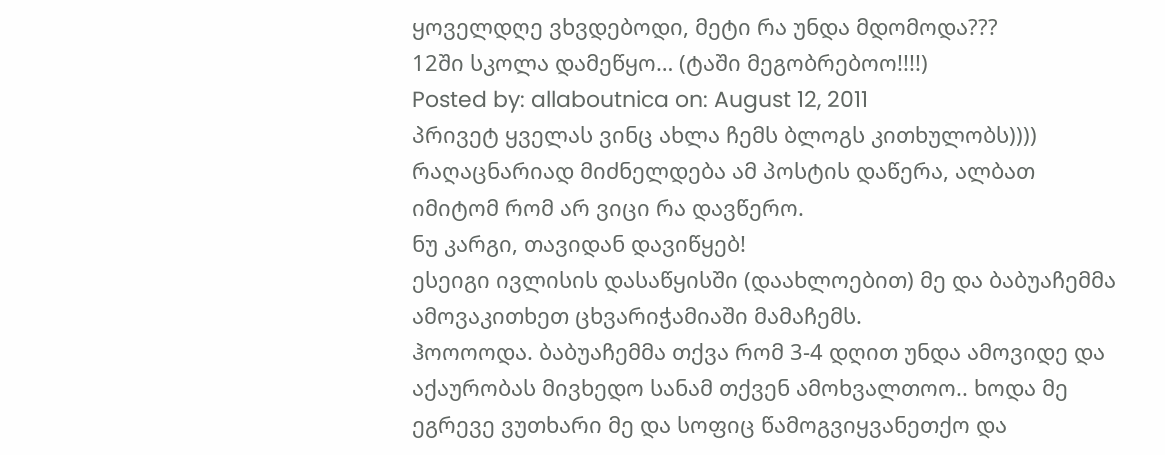ყოველდღე ვხვდებოდი, მეტი რა უნდა მდომოდა???
12ში სკოლა დამეწყო… (ტაში მეგობრებოო!!!!)
Posted by: allaboutnica on: August 12, 2011
პრივეტ ყველას ვინც ახლა ჩემს ბლოგს კითხულობს))))
რაღაცნარიად მიძნელდება ამ პოსტის დაწერა, ალბათ იმიტომ რომ არ ვიცი რა დავწერო.
ნუ კარგი, თავიდან დავიწყებ!
ესეიგი ივლისის დასაწყისში (დაახლოებით) მე და ბაბუაჩემმა ამოვაკითხეთ ცხვარიჭამიაში მამაჩემს.
ჰოოოოდა. ბაბუაჩემმა თქვა რომ 3-4 დღით უნდა ამოვიდე და აქაურობას მივხედო სანამ თქვენ ამოხვალთოო.. ხოდა მე ეგრევე ვუთხარი მე და სოფიც წამოგვიყვანეთქო და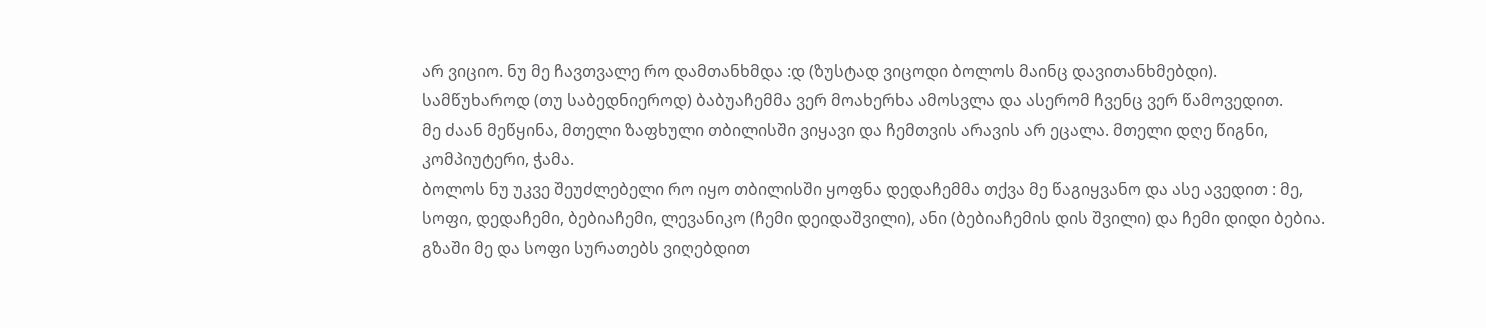არ ვიციო. ნუ მე ჩავთვალე რო დამთანხმდა :დ (ზუსტად ვიცოდი ბოლოს მაინც დავითანხმებდი).
სამწუხაროდ (თუ საბედნიეროდ) ბაბუაჩემმა ვერ მოახერხა ამოსვლა და ასერომ ჩვენც ვერ წამოვედით.
მე ძაან მეწყინა, მთელი ზაფხული თბილისში ვიყავი და ჩემთვის არავის არ ეცალა. მთელი დღე წიგნი, კომპიუტერი, ჭამა.
ბოლოს ნუ უკვე შეუძლებელი რო იყო თბილისში ყოფნა დედაჩემმა თქვა მე წაგიყვანო და ასე ავედით : მე, სოფი, დედაჩემი, ბებიაჩემი, ლევანიკო (ჩემი დეიდაშვილი), ანი (ბებიაჩემის დის შვილი) და ჩემი დიდი ბებია.
გზაში მე და სოფი სურათებს ვიღებდით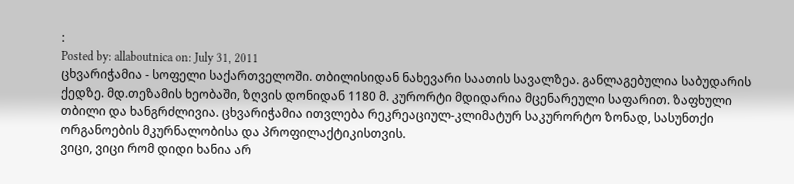:
Posted by: allaboutnica on: July 31, 2011
ცხვარიჭამია - სოფელი საქართველოში. თბილისიდან ნახევარი საათის სავალზეა. განლაგებულია საბუდარის ქედზე. მდ.თეზამის ხეობაში, ზღვის დონიდან 1180 მ. კურორტი მდიდარია მცენარეული საფარით. ზაფხული თბილი და ხანგრძლივია. ცხვარიჭამია ითვლება რეკრეაციულ-კლიმატურ საკურორტო ზონად, სასუნთქი ორგანოების მკურნალობისა და პროფილაქტიკისთვის.
ვიცი, ვიცი რომ დიდი ხანია არ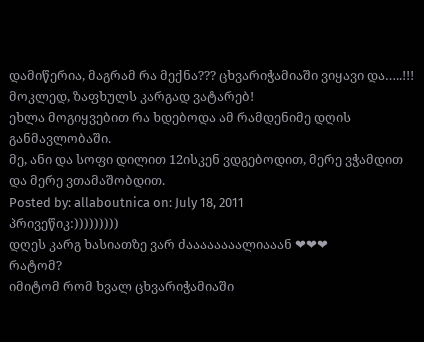დამიწერია, მაგრამ რა მექნა??? ცხვარიჭამიაში ვიყავი და…..!!!
მოკლედ, ზაფხულს კარგად ვატარებ!
ეხლა მოგიყვებით რა ხდებოდა ამ რამდენიმე დღის განმავლობაში.
მე, ანი და სოფი დილით 12ისკენ ვდგებოდით, მერე ვჭამდით და მერე ვთამაშობდით.
Posted by: allaboutnica on: July 18, 2011
პრივეწიკ:)))))))))
დღეს კარგ ხასიათზე ვარ ძაააააააალიააან ❤❤❤
რატომ?
იმიტომ რომ ხვალ ცხვარიჭამიაში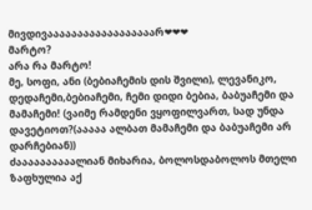მივდივაააააააააააააააააარ❤❤❤
მარტო?
არა რა მარტო!
მე, სოფი, ანი (ბებიაჩემის დის შვილი), ლევანიკო, დედაჩემი,ბებიაჩემი, ჩემი დიდი ბებია, ბაბუაჩემი და მამაჩემი! (ვაიმე რამდენი ვყოფილვართ, სად უნდა დავეტიოთ?(ააააა ალბათ მამაჩემი და ბაბუაჩემი არ დარჩებიან))
ძაააააააააალიან მიხარია, ბოლოსდაბოლოს მთელი ზაფხულია აქ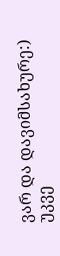ვარ და დავიმსახურე:)
უკვე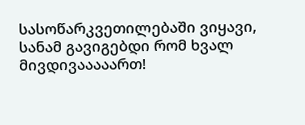სასოწარკვეთილებაში ვიყავი, სანამ გავიგებდი რომ ხვალ მივდივააააართ!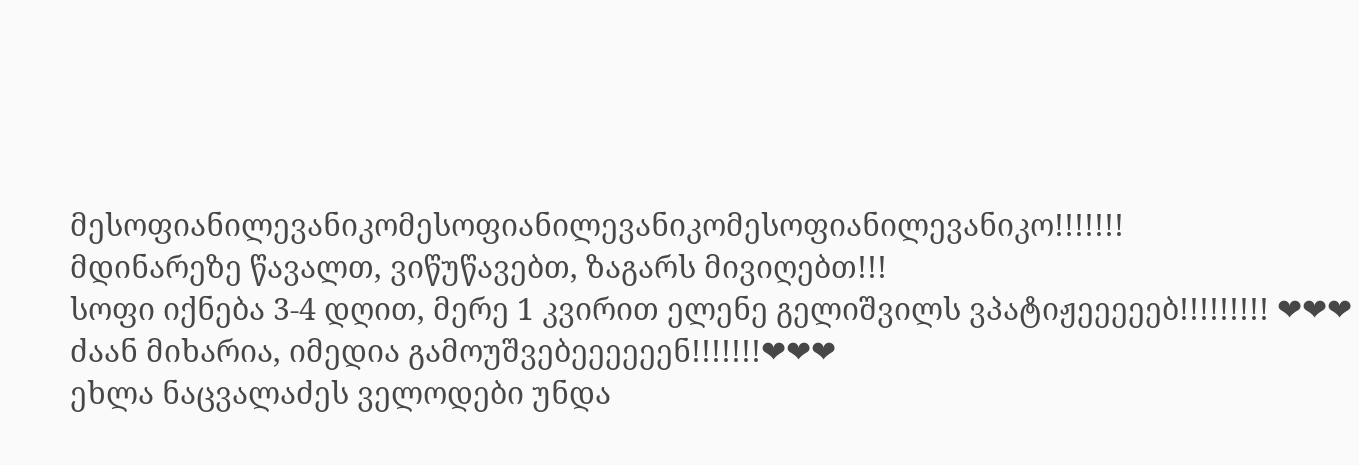მესოფიანილევანიკომესოფიანილევანიკომესოფიანილევანიკო!!!!!!!
მდინარეზე წავალთ, ვიწუწავებთ, ზაგარს მივიღებთ!!!
სოფი იქნება 3-4 დღით, მერე 1 კვირით ელენე გელიშვილს ვპატიჟეეეეებ!!!!!!!!! ❤❤❤
ძაან მიხარია, იმედია გამოუშვებეეეეეენ!!!!!!!❤❤❤
ეხლა ნაცვალაძეს ველოდები უნდა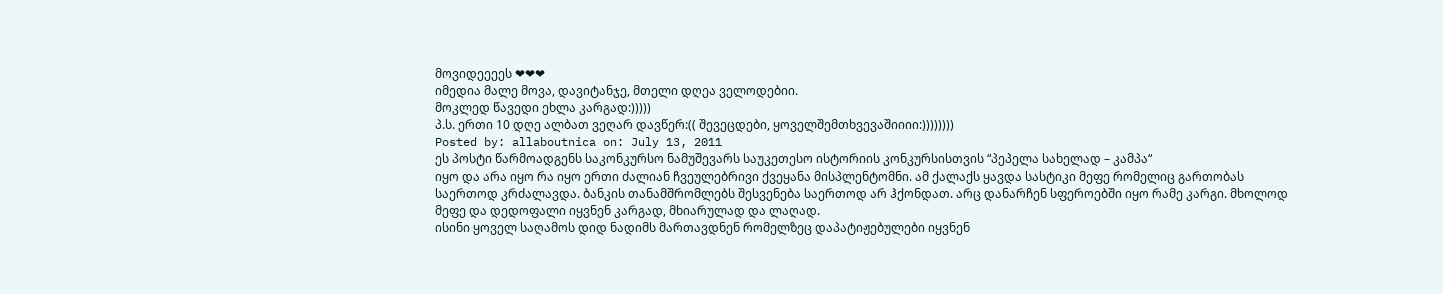მოვიდეეეეს ❤❤❤
იმედია მალე მოვა, დავიტანჯე, მთელი დღეა ველოდებიი.
მოკლედ წავედი ეხლა კარგად:)))))
პ.ს. ერთი 10 დღე ალბათ ვეღარ დავწერ:(( შევეცდები, ყოველშემთხვევაშიიიი:))))))))
Posted by: allaboutnica on: July 13, 2011
ეს პოსტი წარმოადგენს საკონკურსო ნამუშევარს საუკეთესო ისტორიის კონკურსისთვის “პეპელა სახელად – კამპა“
იყო და არა იყო რა იყო ერთი ძალიან ჩვეულებრივი ქვეყანა მისპლენტომნი. ამ ქალაქს ყავდა სასტიკი მეფე რომელიც გართობას საერთოდ კრძალავდა. ბანკის თანამშრომლებს შესვენება საერთოდ არ ჰქონდათ. არც დანარჩენ სფეროებში იყო რამე კარგი. მხოლოდ მეფე და დედოფალი იყვნენ კარგად, მხიარულად და ლაღად.
ისინი ყოველ საღამოს დიდ ნადიმს მართავდნენ რომელზეც დაპატიჟებულები იყვნენ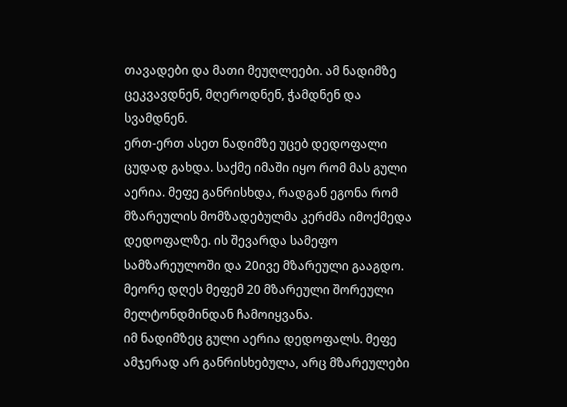თავადები და მათი მეუღლეები. ამ ნადიმზე ცეკვავდნენ, მღეროდნენ, ჭამდნენ და სვამდნენ.
ერთ-ერთ ასეთ ნადიმზე უცებ დედოფალი ცუდად გახდა. საქმე იმაში იყო რომ მას გული აერია. მეფე განრისხდა, რადგან ეგონა რომ მზარეულის მომზადებულმა კერძმა იმოქმედა დედოფალზე. ის შევარდა სამეფო სამზარეულოში და 20ივე მზარეული გააგდო.
მეორე დღეს მეფემ 20 მზარეული შორეული მელტონდმინდან ჩამოიყვანა.
იმ ნადიმზეც გული აერია დედოფალს. მეფე ამჯერად არ განრისხებულა, არც მზარეულები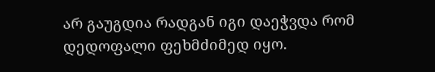არ გაუგდია რადგან იგი დაეჭვდა რომ დედოფალი ფეხმძიმედ იყო.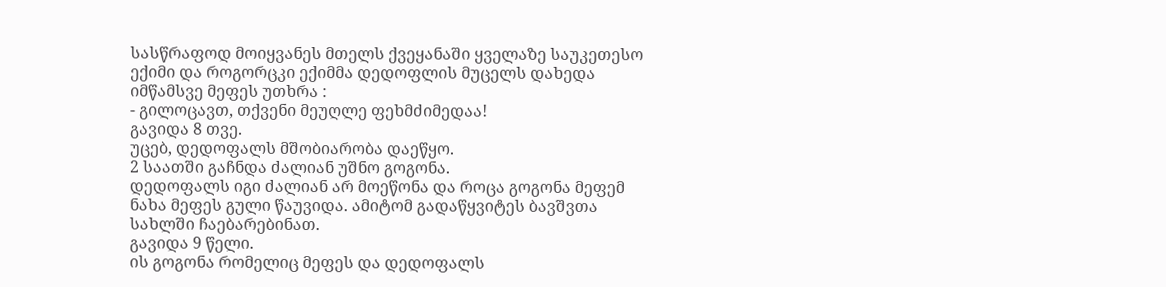სასწრაფოდ მოიყვანეს მთელს ქვეყანაში ყველაზე საუკეთესო ექიმი და როგორცკი ექიმმა დედოფლის მუცელს დახედა იმწამსვე მეფეს უთხრა :
- გილოცავთ, თქვენი მეუღლე ფეხმძიმედაა!
გავიდა 8 თვე.
უცებ, დედოფალს მშობიარობა დაეწყო.
2 საათში გაჩნდა ძალიან უშნო გოგონა.
დედოფალს იგი ძალიან არ მოეწონა და როცა გოგონა მეფემ ნახა მეფეს გული წაუვიდა. ამიტომ გადაწყვიტეს ბავშვთა სახლში ჩაებარებინათ.
გავიდა 9 წელი.
ის გოგონა რომელიც მეფეს და დედოფალს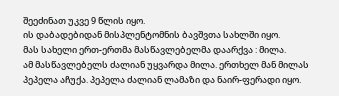შეეძინათ უკვე 9 წლის იყო.
ის დაბადებიდან მისპლენტომნის ბავშვთა სახლში იყო.
მას სახელი ერთ-ერთმა მასწავლებელმა დაარქვა : მილა.
ამ მასწავლებელს ძალიან უყვარდა მილა. ერთხელ მან მილას პეპელა აჩუქა. პეპელა ძალიან ლამაზი და ნაირ-ფერადი იყო.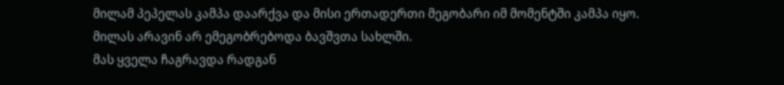მილამ პეპელას კამპა დაარქვა და მისი ერთადერთი მეგობარი იმ მომენტში კამპა იყო.
მილას არავინ არ ემეგობრებოდა ბავშვთა სახლში.
მას ყველა ჩაგრავდა რადგან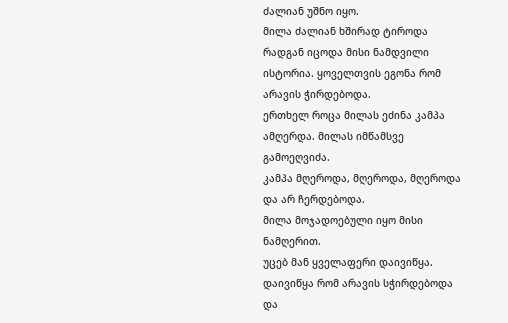ძალიან უშნო იყო.
მილა ძალიან ხშირად ტიროდა რადგან იცოდა მისი ნამდვილი ისტორია. ყოველთვის ეგონა რომ არავის ჭირდებოდა.
ერთხელ როცა მილას ეძინა კამპა ამღერდა. მილას იმწამსვე გამოეღვიძა.
კამპა მღეროდა, მღეროდა, მღეროდა და არ ჩერდებოდა.
მილა მოჯადოებული იყო მისი ნამღერით.
უცებ მან ყველაფერი დაივიწყა. დაივიწყა რომ არავის სჭირდებოდა და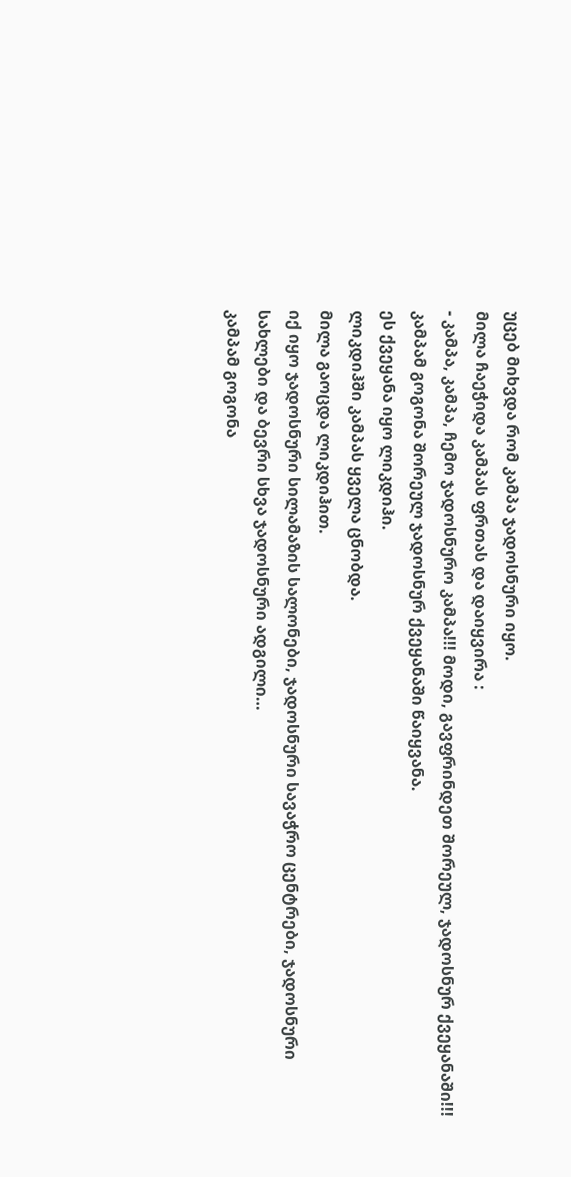უცებ მიხვდა რომ კამპა ჯადოსნური იყო.
მილა ჩაეჭიდა კამპას ფრთას და დაიყვირა :
- კამპა, კამპა, ჩემო ჯადოსნურო კამპა!!! მოდი, გავფრინდეთ შორეულ, ჯადოსნურ ქვეყანაში!!!
კამპამ გოგონა შორეულ ჯადოსნურ ქვეყანაში წაიყვანა.
ეს ქვეყანა იყო ლიკდიჰი.
ლიკდიჰში კამპას ყველა ცნობდა.
მილა გაოცდა ლიკდიჰით.
იქ იყო ჯადოსნური სილამაზის სალონები, ჯადოსნური სავაჭრო ცენტრები, ჯადოსნური სახლები და ბევრი სხვა ჯადოსნური ადგილი…
კამპამ გოგონა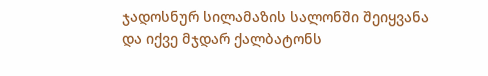ჯადოსნურ სილამაზის სალონში შეიყვანა და იქვე მჯდარ ქალბატონს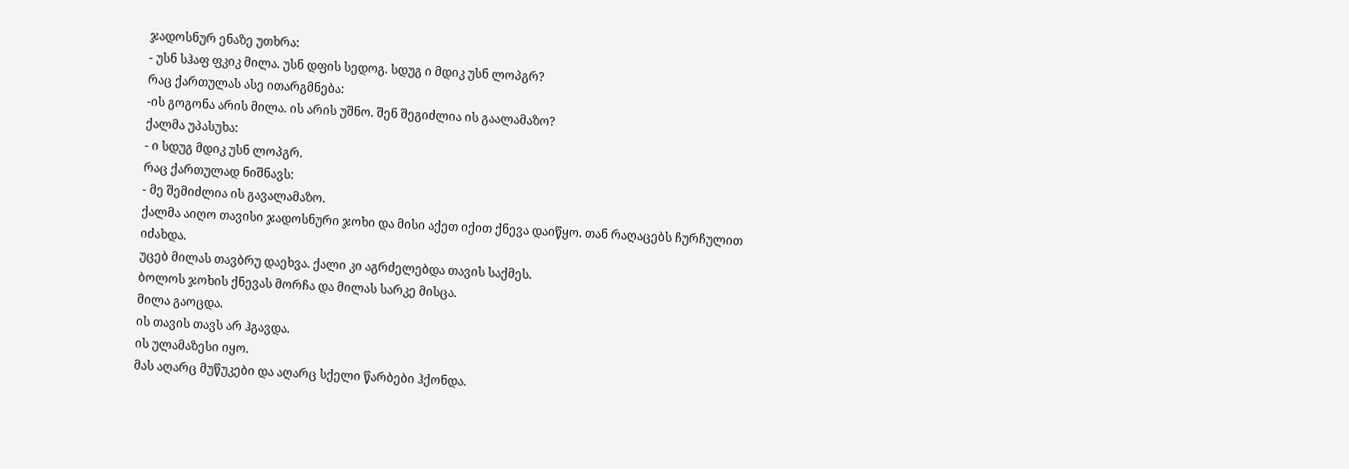ჯადოსნურ ენაზე უთხრა:
- უსნ სჰაფ ფკიკ მილა. უსნ დფის სედოგ. სდუგ ი მდიკ უსნ ლოპგრ?
რაც ქართულას ასე ითარგმნება:
-ის გოგონა არის მილა. ის არის უშნო. შენ შეგიძლია ის გაალამაზო?
ქალმა უპასუხა:
- ი სდუგ მდიკ უსნ ლოპგრ.
რაც ქართულად ნიშნავს:
- მე შემიძლია ის გავალამაზო.
ქალმა აიღო თავისი ჯადოსნური ჯოხი და მისი აქეთ იქით ქნევა დაიწყო. თან რაღაცებს ჩურჩულით იძახდა.
უცებ მილას თავბრუ დაეხვა. ქალი კი აგრძელებდა თავის საქმეს.
ბოლოს ჯოხის ქნევას მორჩა და მილას სარკე მისცა.
მილა გაოცდა.
ის თავის თავს არ ჰგავდა.
ის ულამაზესი იყო.
მას აღარც მუწუკები და აღარც სქელი წარბები ჰქონდა.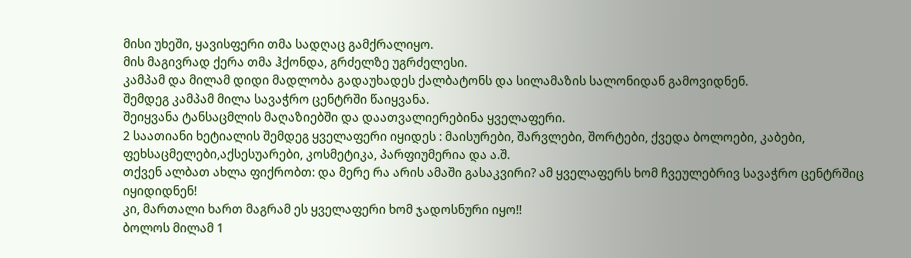მისი უხეში, ყავისფერი თმა სადღაც გამქრალიყო.
მის მაგივრად ქერა თმა ჰქონდა, გრძელზე უგრძელესი.
კამპამ და მილამ დიდი მადლობა გადაუხადეს ქალბატონს და სილამაზის სალონიდან გამოვიდნენ.
შემდეგ კამპამ მილა სავაჭრო ცენტრში წაიყვანა.
შეიყვანა ტანსაცმლის მაღაზიებში და დაათვალიერებინა ყველაფერი.
2 საათიანი ხეტიალის შემდეგ ყველაფერი იყიდეს : მაისურები, შარვლები, შორტები, ქვედა ბოლოები, კაბები, ფეხსაცმელები,აქსესუარები, კოსმეტიკა, პარფიუმერია და ა.შ.
თქვენ ალბათ ახლა ფიქრობთ: და მერე რა არის ამაში გასაკვირი? ამ ყველაფერს ხომ ჩვეულებრივ სავაჭრო ცენტრშიც იყიდიდნენ!
კი, მართალი ხართ მაგრამ ეს ყველაფერი ხომ ჯადოსნური იყო!!
ბოლოს მილამ 1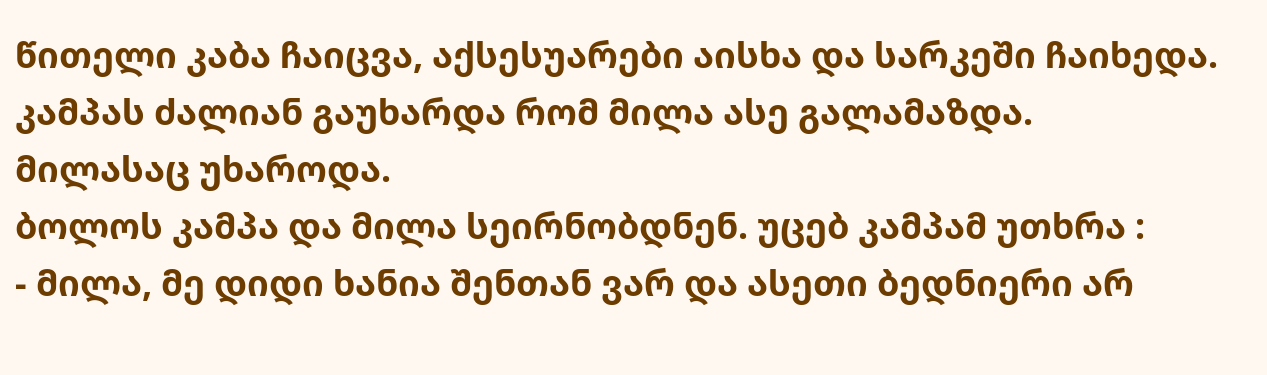წითელი კაბა ჩაიცვა, აქსესუარები აისხა და სარკეში ჩაიხედა.
კამპას ძალიან გაუხარდა რომ მილა ასე გალამაზდა.
მილასაც უხაროდა.
ბოლოს კამპა და მილა სეირნობდნენ. უცებ კამპამ უთხრა :
- მილა, მე დიდი ხანია შენთან ვარ და ასეთი ბედნიერი არ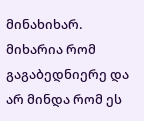მინახიხარ. მიხარია რომ გაგაბედნიერე და არ მინდა რომ ეს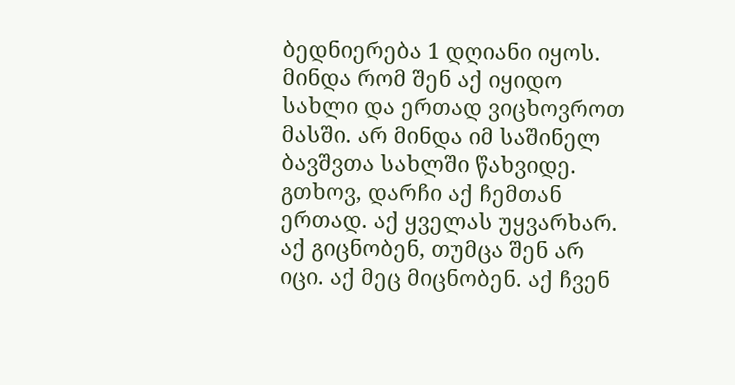ბედნიერება 1 დღიანი იყოს. მინდა რომ შენ აქ იყიდო სახლი და ერთად ვიცხოვროთ მასში. არ მინდა იმ საშინელ ბავშვთა სახლში წახვიდე. გთხოვ, დარჩი აქ ჩემთან ერთად. აქ ყველას უყვარხარ. აქ გიცნობენ, თუმცა შენ არ იცი. აქ მეც მიცნობენ. აქ ჩვენ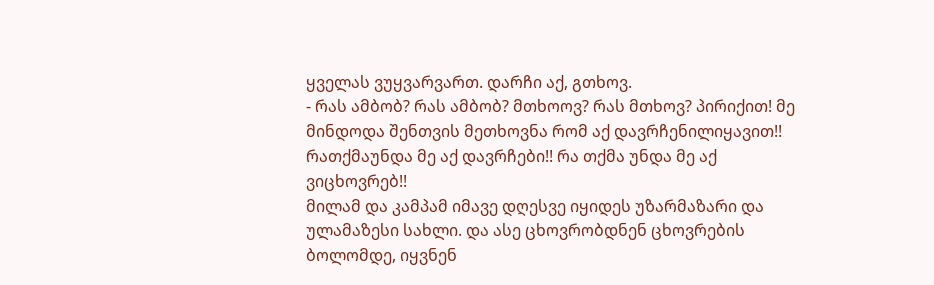ყველას ვუყვარვართ. დარჩი აქ, გთხოვ.
- რას ამბობ? რას ამბობ? მთხოოვ? რას მთხოვ? პირიქით! მე მინდოდა შენთვის მეთხოვნა რომ აქ დავრჩენილიყავით!! რათქმაუნდა მე აქ დავრჩები!! რა თქმა უნდა მე აქ ვიცხოვრებ!!
მილამ და კამპამ იმავე დღესვე იყიდეს უზარმაზარი და ულამაზესი სახლი. და ასე ცხოვრობდნენ ცხოვრების ბოლომდე, იყვნენ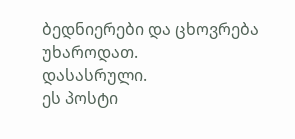ბედნიერები და ცხოვრება უხაროდათ.
დასასრული.
ეს პოსტი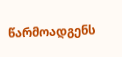წარმოადგენს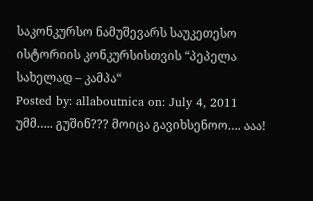საკონკურსო ნამუშევარს საუკეთესო ისტორიის კონკურსისთვის “პეპელა სახელად – კამპა“
Posted by: allaboutnica on: July 4, 2011
უმმ….. გუშინ??? მოიცა გავიხსენოო…. ააა!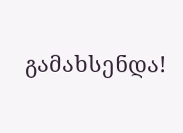გამახსენდა!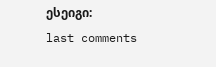ესეიგი:
last comments